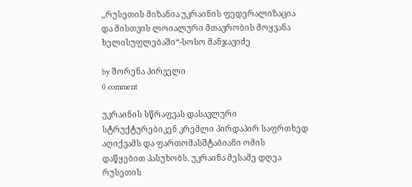,,რუსეთის მიზანია უკრაინის ფედერალიზაცია და მისთვის ლოიალური მთავრობის მოყვანა ხელისუფლებაში“-სოსო მანჯავიძე

by შორენა პირველი
0 comment

უკრაინის სწრაფვას დასავლური სტრუქტურებიკენ კრემლი პირდაპირ საფრთხედ აღიქვამს და ფართომასშტაბიანი ომის დაწყებით პასუხობს. უკრაინა მესამე დღეა რუსეთის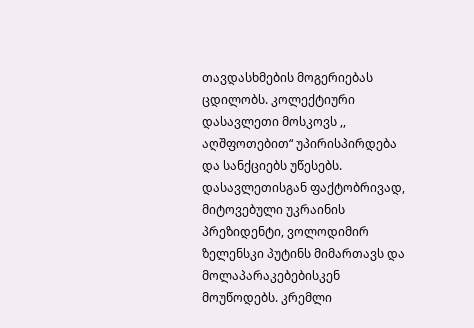თავდასხმების მოგერიებას ცდილობს. კოლექტიური დასავლეთი მოსკოვს ,, აღშფოთებით“ უპირისპირდება და სანქციებს უწესებს. დასავლეთისგან ფაქტობრივად, მიტოვებული უკრაინის პრეზიდენტი, ვოლოდიმირ ზელენსკი პუტინს მიმართავს და მოლაპარაკებებისკენ მოუწოდებს. კრემლი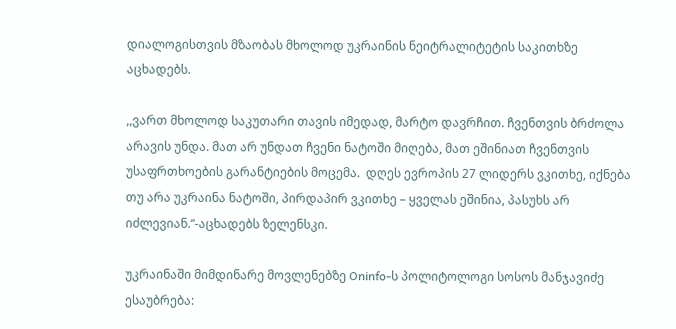დიალოგისთვის მზაობას მხოლოდ უკრაინის ნეიტრალიტეტის საკითხზე აცხადებს.

,,ვართ მხოლოდ საკუთარი თავის იმედად, მარტო დავრჩით. ჩვენთვის ბრძოლა არავის უნდა. მათ არ უნდათ ჩვენი ნატოში მიღება, მათ ეშინიათ ჩვენთვის უსაფრთხოების გარანტიების მოცემა.  დღეს ევროპის 27 ლიდერს ვკითხე, იქნება თუ არა უკრაინა ნატოში, პირდაპირ ვკითხე – ყველას ეშინია, პასუხს არ იძლევიან.“-აცხადებს ზელენსკი.

უკრაინაში მიმდინარე მოვლენებზე Oninfo-ს პოლიტოლოგი სოსოს მანჯავიძე ესაუბრება: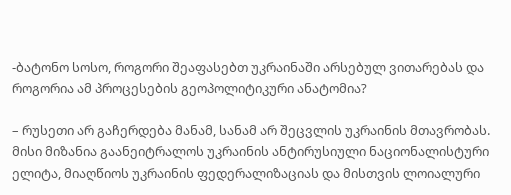-ბატონო სოსო, როგორი შეაფასებთ უკრაინაში არსებულ ვითარებას და როგორია ამ პროცესების გეოპოლიტიკური ანატომია?

– რუსეთი არ გაჩერდება მანამ, სანამ არ შეცვლის უკრაინის მთავრობას. მისი მიზანია გაანეიტრალოს უკრაინის ანტირუსიული ნაციონალისტური ელიტა, მიაღწიოს უკრაინის ფედერალიზაციას და მისთვის ლოიალური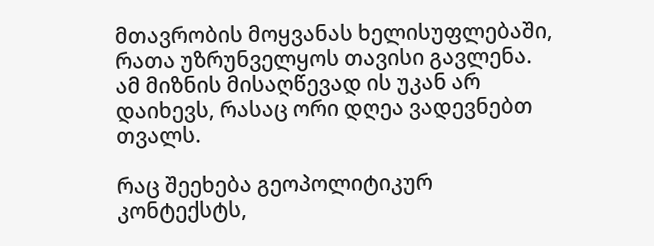მთავრობის მოყვანას ხელისუფლებაში, რათა უზრუნველყოს თავისი გავლენა. ამ მიზნის მისაღწევად ის უკან არ დაიხევს, რასაც ორი დღეა ვადევნებთ თვალს.

რაც შეეხება გეოპოლიტიკურ კონტექსტს,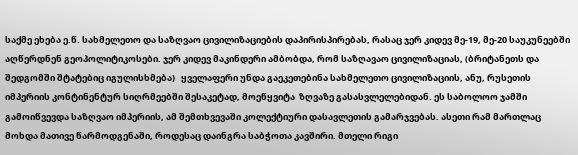საქმე ეხება ე.წ. სახმელეთო და საზღვაო ცივილიზაციების დაპირისპირებას, რასაც ჯერ კიდევ მე-19, მე-20 საუკუნეებში აღწერდნენ გეოპოლიტიკოსები. ჯერ კიდევ მაკინდერი ამბობდა, რომ საზღავაო ცივილიზაციას, (ბრიტანეთს და შედგომში შტატებიც იგულისხმება)   ყველაფერი უნდა გაეკეთებინა სახმელეთო ცივილიზაციის, ანუ, რუსეთის იმპერიის კონტინენტურ სიღრმეებში შესაკეტად, მოეწყვიტა  ზღვაზე გასასვლელებიდან. ეს საბოლოო ჯამში გამოიწვევდა საზღვაო იმპერიის, ამ შემთხვევაში კოლექტიური დასავლეთის გამარჯვებას. ასეთი რამ მართლაც მოხდა მათივე წარმოდგენაში, როდესაც დაინგრა საბჭოთა კავშირი. მთელი რიგი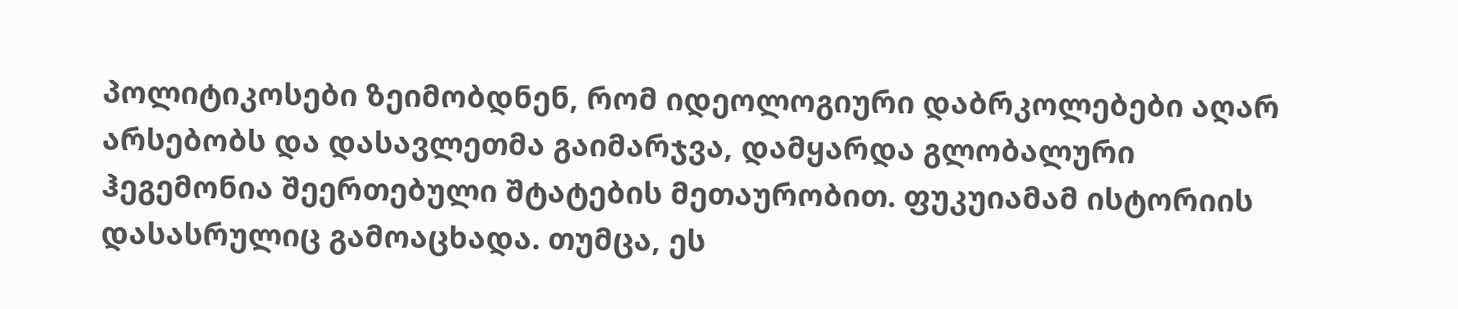პოლიტიკოსები ზეიმობდნენ, რომ იდეოლოგიური დაბრკოლებები აღარ არსებობს და დასავლეთმა გაიმარჯვა, დამყარდა გლობალური ჰეგემონია შეერთებული შტატების მეთაურობით. ფუკუიამამ ისტორიის დასასრულიც გამოაცხადა. თუმცა, ეს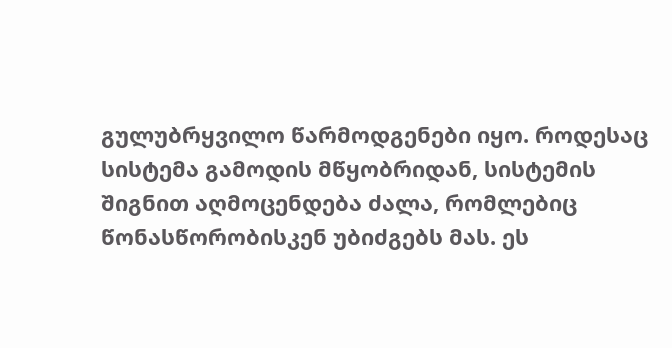გულუბრყვილო წარმოდგენები იყო. როდესაც სისტემა გამოდის მწყობრიდან, სისტემის შიგნით აღმოცენდება ძალა, რომლებიც წონასწორობისკენ უბიძგებს მას. ეს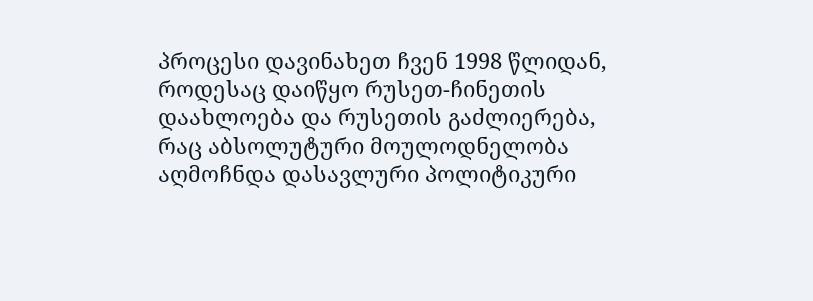პროცესი დავინახეთ ჩვენ 1998 წლიდან, როდესაც დაიწყო რუსეთ-ჩინეთის დაახლოება და რუსეთის გაძლიერება, რაც აბსოლუტური მოულოდნელობა აღმოჩნდა დასავლური პოლიტიკური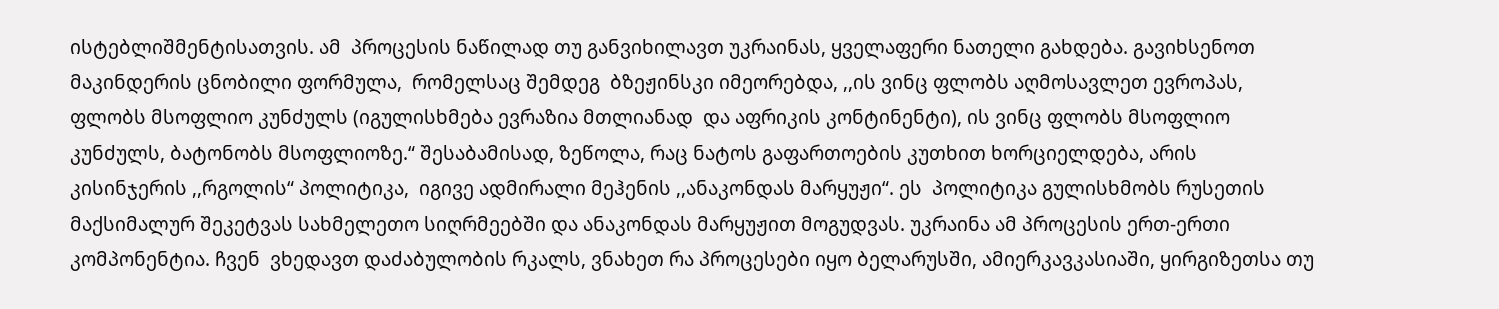ისტებლიშმენტისათვის. ამ  პროცესის ნაწილად თუ განვიხილავთ უკრაინას, ყველაფერი ნათელი გახდება. გავიხსენოთ მაკინდერის ცნობილი ფორმულა,  რომელსაც შემდეგ  ბზეჟინსკი იმეორებდა, ,,ის ვინც ფლობს აღმოსავლეთ ევროპას, ფლობს მსოფლიო კუნძულს (იგულისხმება ევრაზია მთლიანად  და აფრიკის კონტინენტი), ის ვინც ფლობს მსოფლიო კუნძულს, ბატონობს მსოფლიოზე.“ შესაბამისად, ზეწოლა, რაც ნატოს გაფართოების კუთხით ხორციელდება, არის კისინჯერის ,,რგოლის“ პოლიტიკა,  იგივე ადმირალი მეჰენის ,,ანაკონდას მარყუჟი“. ეს  პოლიტიკა გულისხმობს რუსეთის მაქსიმალურ შეკეტვას სახმელეთო სიღრმეებში და ანაკონდას მარყუჟით მოგუდვას. უკრაინა ამ პროცესის ერთ-ერთი კომპონენტია. ჩვენ  ვხედავთ დაძაბულობის რკალს, ვნახეთ რა პროცესები იყო ბელარუსში, ამიერკავკასიაში, ყირგიზეთსა თუ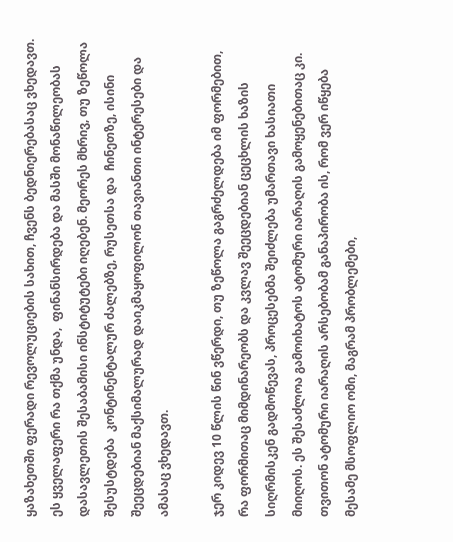ყაზახეთში ფერადი რევოლუციების სახით, ჩვენს ბედნიერებასაც ვხედავთ. ეს ყველაფერი რა თქმა უნდა,  ფინანსირდება და მასში მონაწილეობას დასავლეთის შესაბამისი ინსტიტუტები იღებენ. მეორეს მხრივ, თუ ზეწოლა შესუსტდება  კონტინენტალურ ძალებზე, რუსეთსა და  ჩინეთზე, ისინი შეეცდებიან მაქსიმალურად დაიკმაყოფილონ თავიანთი ინტერესები და ამასაც ვხედავთ.

ჯერ კიდევ 10 წლის წინ ვწერდი, თუ ზეწოლა გაგრძელდება იმ ფორმებით, რა ფორმითაც მიმდინარეობს და კვლავ შეეცდებიან ცეცხლის ხაზის სიღრმისკენ გადმოწევას, პროცესებმა შეიძლება უმართავი ხასიათი მიიღოს. ეს შესაძლოა გამოიხატოს ატომური იარაღის გამოყენებითაც კი. თვითონ ატომური იარაღის არსებობამ განაპირობა ის, რომ ვერ იწყება მესამე მსოფლიო ომი, მაგრამ პრობლემები,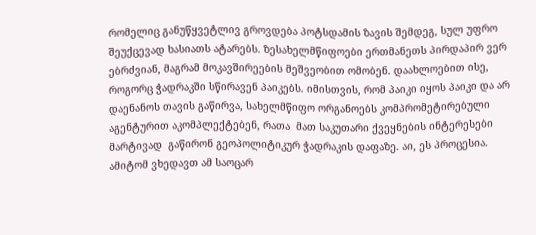რომელიც განუწყვეტლივ გროვდება პოტსდამის ზავის შემდეგ, სულ უფრო შეუქცევად ხასიათს ატარებს. ზესახელმწიფოები ერთმანეთს პირდაპირ ვერ ებრძვიან, მაგრამ მოკავშირეების მეშვეობით ომობენ. დაახლოებით ისე,  როგორც ჭადრაკში სწირავენ პაიკებს. იმისთვის, რომ პაიკი იყოს პაიკი და არ დაენანოს თავის გაწირვა, სახელმწიფო ორგანოებს კომპრომეტირებული აგენტურით აკომპლექტებენ, რათა  მათ საკუთარი ქვეყნების ინტერესები მარტივად  გაწირონ გეოპოლიტიკურ ჭადრაკის დაფაზე. აი, ეს პროცესია. ამიტომ ვხედავთ ამ საოცარ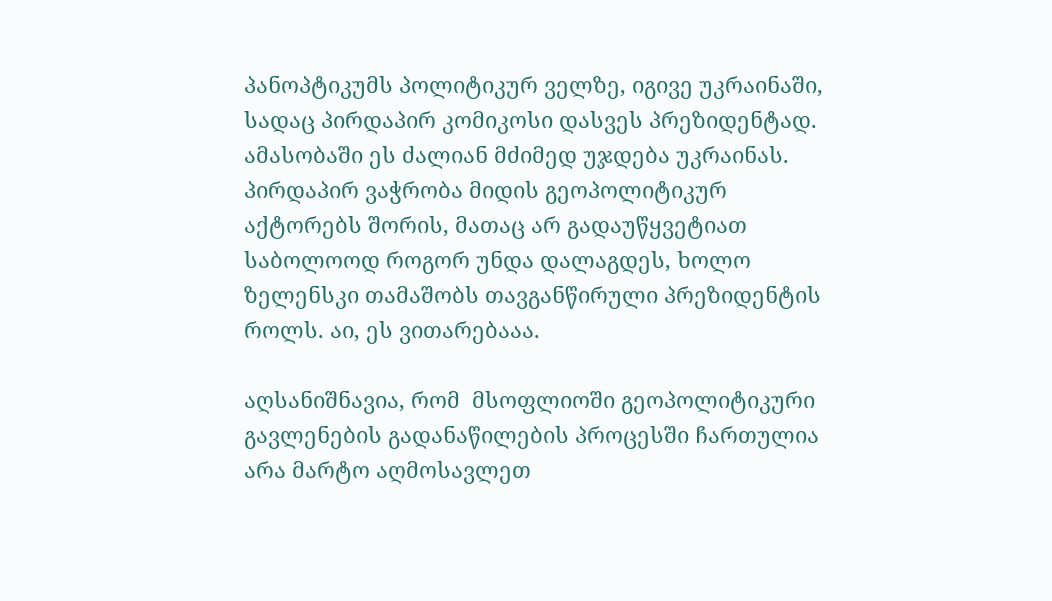პანოპტიკუმს პოლიტიკურ ველზე, იგივე უკრაინაში, სადაც პირდაპირ კომიკოსი დასვეს პრეზიდენტად. ამასობაში ეს ძალიან მძიმედ უჯდება უკრაინას. პირდაპირ ვაჭრობა მიდის გეოპოლიტიკურ აქტორებს შორის, მათაც არ გადაუწყვეტიათ საბოლოოდ როგორ უნდა დალაგდეს, ხოლო ზელენსკი თამაშობს თავგანწირული პრეზიდენტის როლს. აი, ეს ვითარებააა.

აღსანიშნავია, რომ  მსოფლიოში გეოპოლიტიკური გავლენების გადანაწილების პროცესში ჩართულია არა მარტო აღმოსავლეთ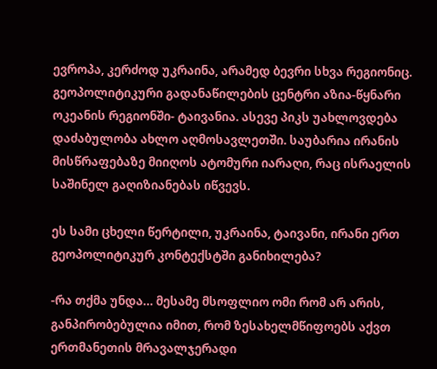ევროპა, კერძოდ უკრაინა, არამედ ბევრი სხვა რეგიონიც. გეოპოლიტიკური გადანაწილების ცენტრი აზია-წყნარი ოკეანის რეგიონში- ტაივანია. ასევე პიკს უახლოვდება დაძაბულობა ახლო აღმოსავლეთში. საუბარია ირანის მისწრაფებაზე მიიღოს ატომური იარაღი, რაც ისრაელის საშინელ გაღიზიანებას იწვევს.

ეს სამი ცხელი წერტილი, უკრაინა, ტაივანი, ირანი ერთ გეოპოლიტიკურ კონტექსტში განიხილება?

-რა თქმა უნდა… მესამე მსოფლიო ომი რომ არ არის, განპირობებულია იმით, რომ ზესახელმწიფოებს აქვთ ერთმანეთის მრავალჯერადი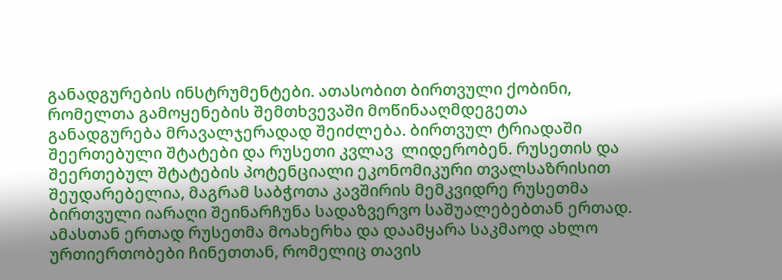განადგურების ინსტრუმენტები. ათასობით ბირთვული ქობინი, რომელთა გამოყენების შემთხვევაში მოწინააღმდეგეთა განადგურება მრავალჯერადად შეიძლება. ბირთვულ ტრიადაში შეერთებული შტატები და რუსეთი კვლავ  ლიდერობენ. რუსეთის და შეერთებულ შტატების პოტენციალი ეკონომიკური თვალსაზრისით შეუდარებელია, მაგრამ საბჭოთა კავშირის მემკვიდრე რუსეთმა ბირთვული იარაღი შეინარჩუნა სადაზვერვო საშუალებებთან ერთად. ამასთან ერთად რუსეთმა მოახერხა და დაამყარა საკმაოდ ახლო ურთიერთობები ჩინეთთან, რომელიც თავის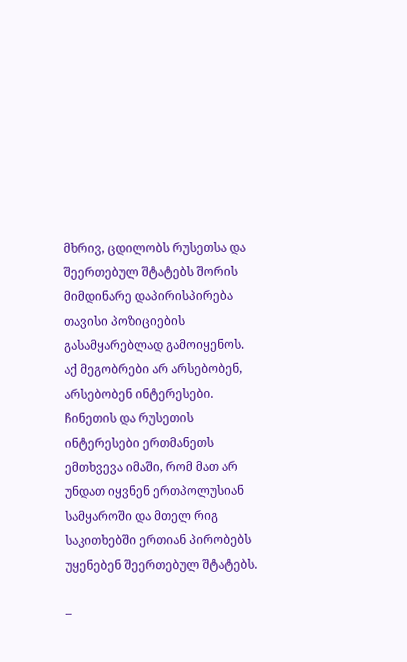მხრივ, ცდილობს რუსეთსა და შეერთებულ შტატებს შორის მიმდინარე დაპირისპირება თავისი პოზიციების გასამყარებლად გამოიყენოს. აქ მეგობრები არ არსებობენ, არსებობენ ინტერესები. ჩინეთის და რუსეთის ინტერესები ერთმანეთს ემთხვევა იმაში, რომ მათ არ უნდათ იყვნენ ერთპოლუსიან სამყაროში და მთელ რიგ საკითხებში ერთიან პირობებს უყენებენ შეერთებულ შტატებს.

–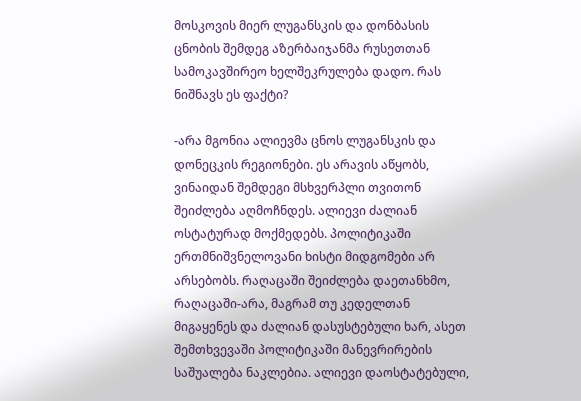მოსკოვის მიერ ლუგანსკის და დონბასის ცნობის შემდეგ აზერბაიჯანმა რუსეთთან სამოკავშირეო ხელშეკრულება დადო. რას ნიშნავს ეს ფაქტი?

-არა მგონია ალიევმა ცნოს ლუგანსკის და დონეცკის რეგიონები. ეს არავის აწყობს, ვინაიდან შემდეგი მსხვერპლი თვითონ შეიძლება აღმოჩნდეს. ალიევი ძალიან ოსტატურად მოქმედებს. პოლიტიკაში ერთმნიშვნელოვანი ხისტი მიდგომები არ არსებობს. რაღაცაში შეიძლება დაეთანხმო, რაღაცაში-არა, მაგრამ თუ კედელთან მიგაყენეს და ძალიან დასუსტებული ხარ, ასეთ შემთხვევაში პოლიტიკაში მანევრირების საშუალება ნაკლებია. ალიევი დაოსტატებული,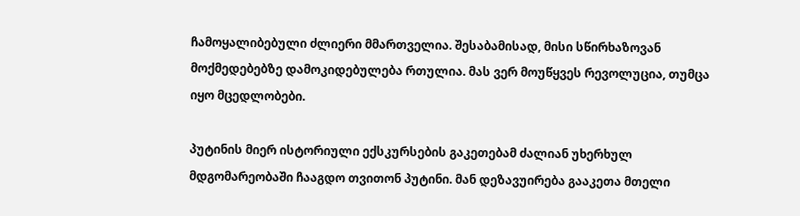ჩამოყალიბებული ძლიერი მმართველია. შესაბამისად, მისი სწირხაზოვან მოქმედებებზე დამოკიდებულება რთულია. მას ვერ მოუწყვეს რევოლუცია, თუმცა იყო მცედლობები.

პუტინის მიერ ისტორიული ექსკურსების გაკეთებამ ძალიან უხერხულ მდგომარეობაში ჩააგდო თვითონ პუტინი. მან დეზავუირება გააკეთა მთელი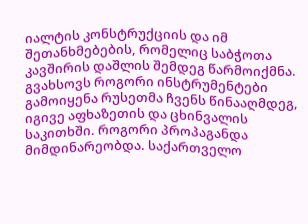იალტის კონსტრუქციის და იმ შეთანხმებების, რომელიც საბჭოთა კავშირის დაშლის შემდეგ წარმოიქმნა. გვახსოვს როგორი ინსტრუმენტები გამოიყენა რუსეთმა ჩვენს წინააღმდეგ, იგივე აფხაზეთის და ცხინვალის საკითხში. როგორი პროპაგანდა მიმდინარეობდა. საქართველო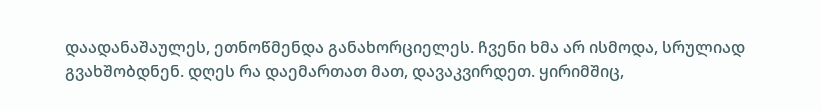დაადანაშაულეს, ეთნოწმენდა განახორციელეს. ჩვენი ხმა არ ისმოდა, სრულიად გვახშობდნენ. დღეს რა დაემართათ მათ, დავაკვირდეთ. ყირიმშიც,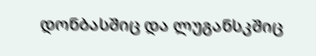დონბასშიც და ლუგანსკშიც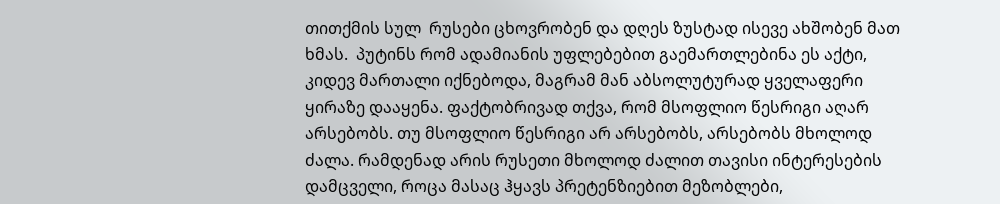თითქმის სულ  რუსები ცხოვრობენ და დღეს ზუსტად ისევე ახშობენ მათ ხმას.  პუტინს რომ ადამიანის უფლებებით გაემართლებინა ეს აქტი, კიდევ მართალი იქნებოდა, მაგრამ მან აბსოლუტურად ყველაფერი ყირაზე დააყენა. ფაქტობრივად თქვა, რომ მსოფლიო წესრიგი აღარ არსებობს. თუ მსოფლიო წესრიგი არ არსებობს, არსებობს მხოლოდ ძალა. რამდენად არის რუსეთი მხოლოდ ძალით თავისი ინტერესების დამცველი, როცა მასაც ჰყავს პრეტენზიებით მეზობლები,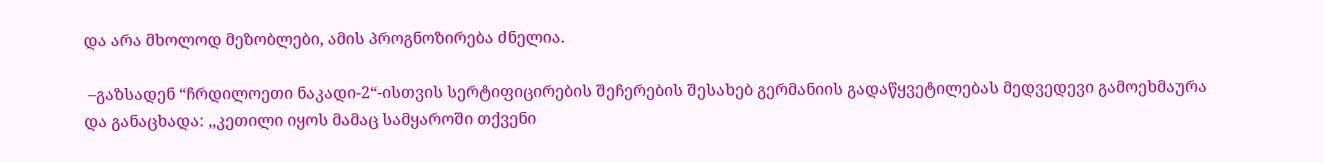და არა მხოლოდ მეზობლები, ამის პროგნოზირება ძნელია.

 –გაზსადენ “ჩრდილოეთი ნაკადი-2“-ისთვის სერტიფიცირების შეჩერების შესახებ გერმანიის გადაწყვეტილებას მედვედევი გამოეხმაურა და განაცხადა: ,,კეთილი იყოს მამაც სამყაროში თქვენი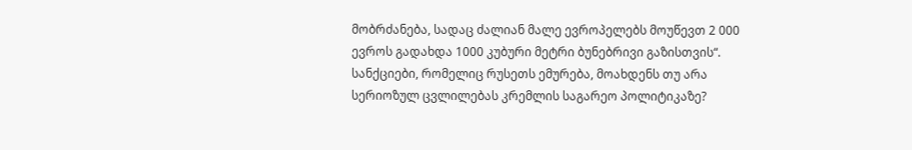მობრძანება, სადაც ძალიან მალე ევროპელებს მოუწევთ 2 000 ევროს გადახდა 1000 კუბური მეტრი ბუნებრივი გაზისთვის“. სანქციები, რომელიც რუსეთს ემურება, მოახდენს თუ არა სერიოზულ ცვლილებას კრემლის საგარეო პოლიტიკაზე?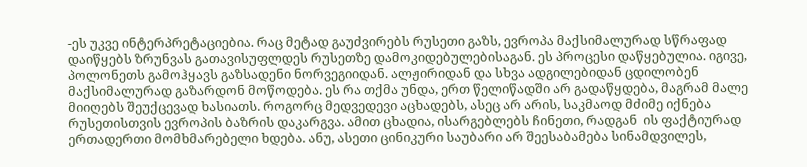-ეს უკვე ინტერპრეტაციებია. რაც მეტად გაუძვირებს რუსეთი გაზს, ევროპა მაქსიმალურად სწრაფად დაიწყებს ზრუნვას გათავისუფლდეს რუსეთზე დამოკიდებულებისაგან. ეს პროცესი დაწყებულია. იგივე, პოლონეთს გამოჰყავს გაზსადენი ნორვეგიიდან. ალჟირიდან და სხვა ადგილებიდან ცდილობენ მაქსიმალურად გაზარდონ მოწოდება. ეს რა თქმა უნდა, ერთ წელიწადში არ გადაწყდება, მაგრამ მალე მიიღებს შეუქცევად ხასიათს. როგორც მედვედევი აცხადებს, ასეც არ არის, საკმაოდ მძიმე იქნება რუსეთისთვის ევროპის ბაზრის დაკარგვა. ამით ცხადია, ისარგებლებს ჩინეთი, რადგან  ის ფაქტიურად ერთადერთი მომხმარებელი ხდება. ანუ, ასეთი ცინიკური საუბარი არ შეესაბამება სინამდვილეს,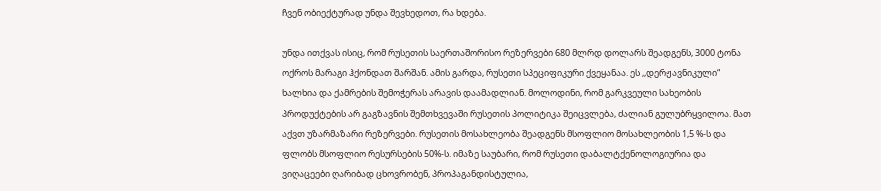ჩვენ ობიექტურად უნდა შევხედოთ, რა ხდება.

უნდა ითქვას ისიც, რომ რუსეთის საერთაშორისო რეზერვები 680 მლრდ დოლარს შეადგენს, 3000 ტონა ოქროს მარაგი ჰქონდათ შარშან. ამის გარდა, რუსეთი სპეციფიკური ქვეყანაა. ეს ,,დერჟავნიკული“ ხალხია და ქამრების შემოჭერას არავის დაამადლიან. მოლოდინი, რომ გარკვეული სახეობის პროდუქტების არ გაგზავნის შემთხვევაში რუსეთის პოლიტიკა შეიცვლება, ძალიან გულუბრყვილოა. მათ აქვთ უზარმაზარი რეზერვები. რუსეთის მოსახლეობა შეადგენს მსოფლიო მოსახლეობის 1,5 %-ს და ფლობს მსოფლიო რესურსების 50%-ს. იმაზე საუბარი, რომ რუსეთი დაბალტქენოლოგიურია და ვიღაცეები ღარიბად ცხოვრობენ, პროპაგანდისტულია,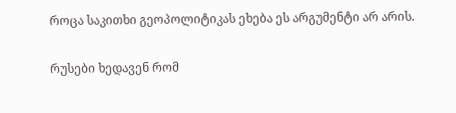როცა საკითხი გეოპოლიტიკას ეხება ეს არგუმენტი არ არის.

რუსები ხედავენ რომ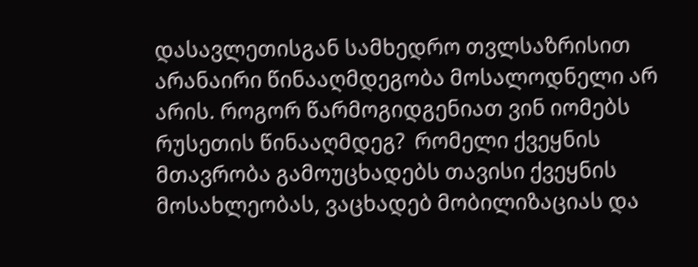დასავლეთისგან სამხედრო თვლსაზრისით არანაირი წინააღმდეგობა მოსალოდნელი არ არის. როგორ წარმოგიდგენიათ ვინ იომებს რუსეთის წინააღმდეგ?  რომელი ქვეყნის მთავრობა გამოუცხადებს თავისი ქვეყნის მოსახლეობას, ვაცხადებ მობილიზაციას და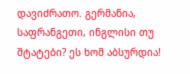დავიძრათო. გერმანია, საფრანგეთი, ინგლისი თუ   შტატები? ეს ხომ აბსურდია!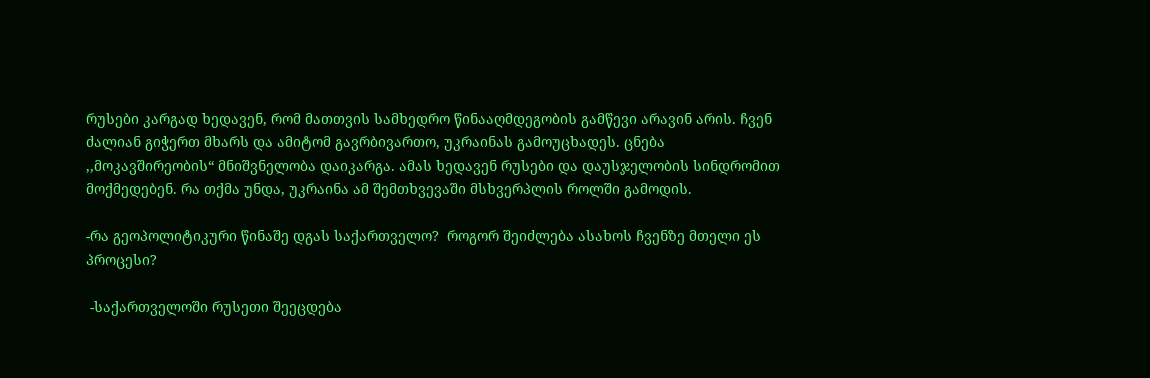რუსები კარგად ხედავენ, რომ მათთვის სამხედრო წინააღმდეგობის გამწევი არავინ არის. ჩვენ ძალიან გიჭერთ მხარს და ამიტომ გავრბივართო, უკრაინას გამოუცხადეს. ცნება ,,მოკავშირეობის“ მნიშვნელობა დაიკარგა. ამას ხედავენ რუსები და დაუსჯელობის სინდრომით მოქმედებენ. რა თქმა უნდა, უკრაინა ამ შემთხვევაში მსხვერპლის როლში გამოდის.

-რა გეოპოლიტიკური წინაშე დგას საქართველო?  როგორ შეიძლება ასახოს ჩვენზე მთელი ეს პროცესი?

 -საქართველოში რუსეთი შეეცდება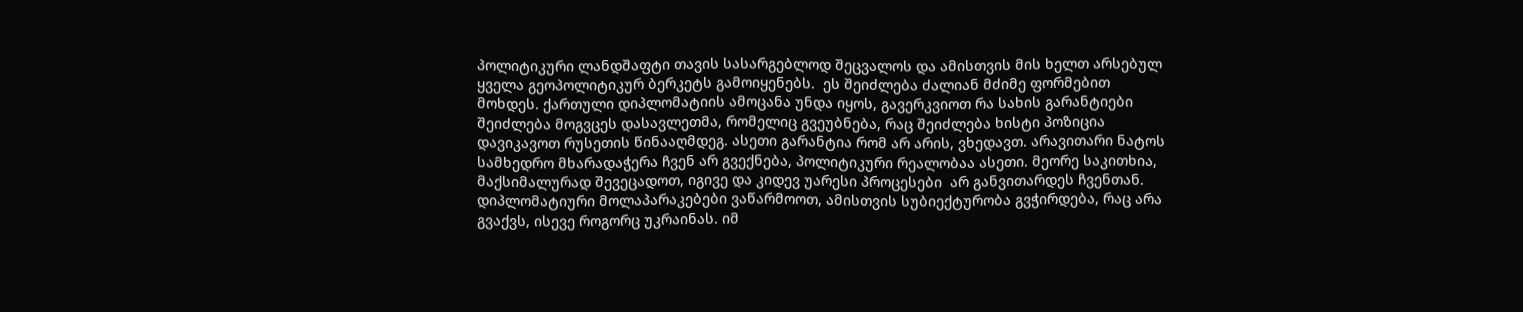პოლიტიკური ლანდშაფტი თავის სასარგებლოდ შეცვალოს და ამისთვის მის ხელთ არსებულ ყველა გეოპოლიტიკურ ბერკეტს გამოიყენებს.  ეს შეიძლება ძალიან მძიმე ფორმებით მოხდეს. ქართული დიპლომატიის ამოცანა უნდა იყოს, გავერკვიოთ რა სახის გარანტიები შეიძლება მოგვცეს დასავლეთმა, რომელიც გვეუბნება, რაც შეიძლება ხისტი პოზიცია დავიკავოთ რუსეთის წინააღმდეგ. ასეთი გარანტია რომ არ არის, ვხედავთ. არავითარი ნატოს სამხედრო მხარადაჭერა ჩვენ არ გვექნება, პოლიტიკური რეალობაა ასეთი. მეორე საკითხია,  მაქსიმალურად შევეცადოთ, იგივე და კიდევ უარესი პროცესები  არ განვითარდეს ჩვენთან. დიპლომატიური მოლაპარაკებები ვაწარმოოთ, ამისთვის სუბიექტურობა გვჭირდება, რაც არა გვაქვს, ისევე როგორც უკრაინას. იმ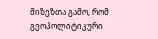მიზეზთა გამო, რომ გეოპოლიტიკური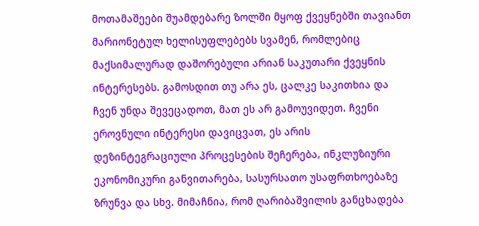მოთამაშეები შუამდებარე ზოლში მყოფ ქვეყნებში თავიანთ მარიონეტულ ხელისუფლებებს სვამენ, რომლებიც მაქსიმალურად დაშორებული არიან საკუთარი ქვეყნის ინტერესებს. გამოსდით თუ არა ეს, ცალკე საკითხია და ჩვენ უნდა შევეცადოთ, მათ ეს არ გამოუვიდეთ. ჩვენი ეროვნული ინტერესი დავიცვათ, ეს არის დეზინტეგრაციული პროცესების შეჩერება, ინკლუზიური ეკონომიკური განვითარება, სასურსათო უსაფრთხოებაზე ზრუნვა და სხვ. მიმაჩნია, რომ ღარიბაშვილის განცხადება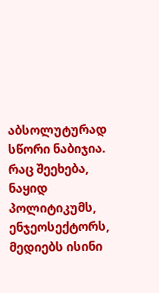აბსოლუტურად სწორი ნაბიჯია. რაც შეეხება, ნაყიდ პოლიტიკუმს, ენჯეოსექტორს, მედიებს ისინი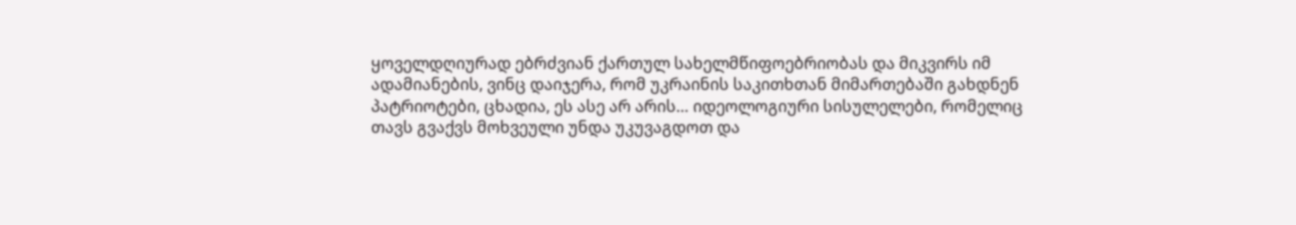ყოველდღიურად ებრძვიან ქართულ სახელმწიფოებრიობას და მიკვირს იმ ადამიანების, ვინც დაიჯერა, რომ უკრაინის საკითხთან მიმართებაში გახდნენ პატრიოტები, ცხადია, ეს ასე არ არის… იდეოლოგიური სისულელები, რომელიც თავს გვაქვს მოხვეული უნდა უკუვაგდოთ და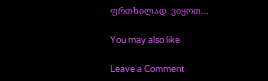ფრთხილად  ვიყოთ…

You may also like

Leave a Comment